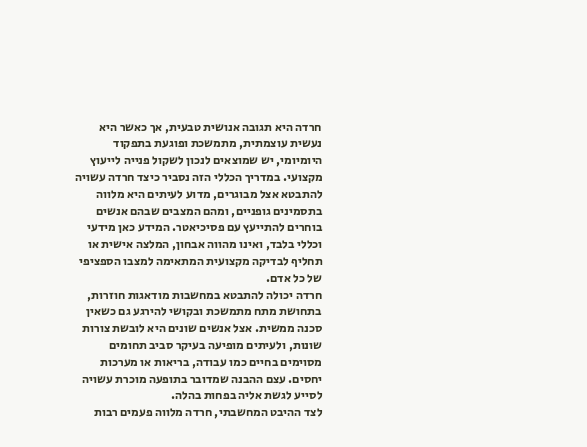חרדה היא תגובה אנושית טבעית, אך כאשר היא נעשית עוצמתית, מתמשכת ופוגעת בתפקוד היומיומי, יש שמוצאים לנכון לשקול פנייה לייעוץ מקצועי. במדריך הכללי הזה נסביר כיצד חרדה עשויה להתבטא אצל מבוגרים, מדוע לעיתים היא מלווה בתסמינים גופניים, ומהם המצבים שבהם אנשים בוחרים להתייעץ עם פסיכיאטר. המידע כאן מידעי וכללי בלבד, ואינו מהווה אבחון, המלצה אישית או תחליף לבדיקה מקצועית המתאימה למצבו הספציפי של כל אדם.
חרדה יכולה להתבטא במחשבות מודאגות חוזרות, בתחושת מתח מתמשכת ובקושי להירגע גם כשאין סכנה ממשית. אצל אנשים שונים היא לובשת צורות שונות, ולעיתים מופיעה בעיקר סביב תחומים מסוימים בחיים כמו עבודה, בריאות או מערכות יחסים. עצם ההבנה שמדובר בתופעה מוכרת עשויה לסייע לגשת אליה בפחות בהלה.
לצד ההיבט המחשבתי, חרדה מלווה פעמים רבות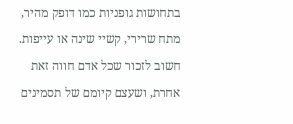בתחושות גופניות כמו דופק מהיר, מתח שרירי, קשיי שינה או עייפות. חשוב לזכור שכל אדם חווה זאת אחרת, ושעצם קיומם של תסמינים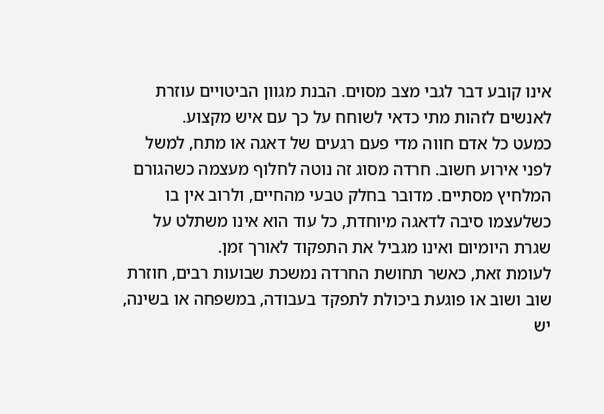אינו קובע דבר לגבי מצב מסוים. הבנת מגוון הביטויים עוזרת לאנשים לזהות מתי כדאי לשוחח על כך עם איש מקצוע.
כמעט כל אדם חווה מדי פעם רגעים של דאגה או מתח, למשל לפני אירוע חשוב. חרדה מסוג זה נוטה לחלוף מעצמה כשהגורם המלחיץ מסתיים. מדובר בחלק טבעי מהחיים, ולרוב אין בו כשלעצמו סיבה לדאגה מיוחדת, כל עוד הוא אינו משתלט על שגרת היומיום ואינו מגביל את התפקוד לאורך זמן.
לעומת זאת, כאשר תחושת החרדה נמשכת שבועות רבים, חוזרת שוב ושוב או פוגעת ביכולת לתפקד בעבודה, במשפחה או בשינה, יש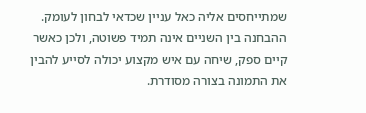שמתייחסים אליה כאל עניין שכדאי לבחון לעומק. ההבחנה בין השניים אינה תמיד פשוטה, ולכן כאשר קיים ספק, שיחה עם איש מקצוע יכולה לסייע להבין את התמונה בצורה מסודרת.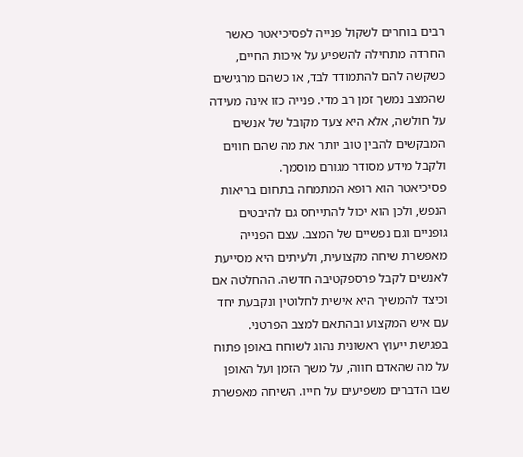רבים בוחרים לשקול פנייה לפסיכיאטר כאשר החרדה מתחילה להשפיע על איכות החיים, כשקשה להם להתמודד לבד, או כשהם מרגישים שהמצב נמשך זמן רב מדי. פנייה כזו אינה מעידה על חולשה, אלא היא צעד מקובל של אנשים המבקשים להבין טוב יותר את מה שהם חווים ולקבל מידע מסודר מגורם מוסמך.
פסיכיאטר הוא רופא המתמחה בתחום בריאות הנפש, ולכן הוא יכול להתייחס גם להיבטים גופניים וגם נפשיים של המצב. עצם הפנייה מאפשרת שיחה מקצועית, ולעיתים היא מסייעת לאנשים לקבל פרספקטיבה חדשה. ההחלטה אם וכיצד להמשיך היא אישית לחלוטין ונקבעת יחד עם איש המקצוע ובהתאם למצב הפרטני.
בפגישת ייעוץ ראשונית נהוג לשוחח באופן פתוח על מה שהאדם חווה, על משך הזמן ועל האופן שבו הדברים משפיעים על חייו. השיחה מאפשרת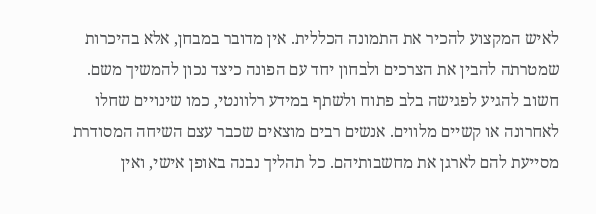לאיש המקצוע להכיר את התמונה הכללית. אין מדובר במבחן, אלא בהיכרות שמטרתה להבין את הצרכים ולבחון יחד עם הפונה כיצד נכון להמשיך משם.
חשוב להגיע לפגישה בלב פתוח ולשתף במידע רלוונטי, כמו שינויים שחלו לאחרונה או קשיים מלווים. אנשים רבים מוצאים שכבר עצם השיחה המסודרת מסייעת להם לארגן את מחשבותיהם. כל תהליך נבנה באופן אישי, ואין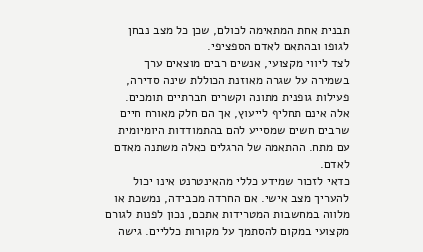תבנית אחת המתאימה לכולם, שכן כל מצב נבחן לגופו ובהתאם לאדם הספציפי.
לצד ליווי מקצועי, אנשים רבים מוצאים ערך בשמירה על שגרה מאוזנת הכוללת שינה סדירה, פעילות גופנית מתונה וקשרים חברתיים תומכים. אלה אינם תחליף לייעוץ, אך הם חלק מאורח חיים שרבים חשים שמסייע להם בהתמודדות היומיומית עם מתח. ההתאמה של הרגלים כאלה משתנה מאדם לאדם.
כדאי לזכור שמידע כללי מהאינטרנט אינו יכול להעריך מצב אישי. אם החרדה מכבידה, נמשכת או מלווה במחשבות המטרידות אתכם, נכון לפנות לגורם מקצועי במקום להסתמך על מקורות כלליים. גישה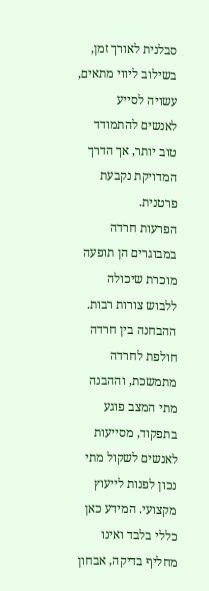סבלנית לאורך זמן, בשילוב ליווי מתאים, עשויה לסייע לאנשים להתמודד טוב יותר, אך הדרך המדויקת נקבעת פרטנית.
הפרעות חרדה במבוגרים הן תופעה מוכרת שיכולה ללבוש צורות רבות. ההבחנה בין חרדה חולפת לחרדה מתמשכת, וההבנה מתי המצב פוגע בתפקוד, מסייעות לאנשים לשקול מתי נכון לפנות לייעוץ מקצועי. המידע כאן כללי בלבד ואינו מחליף בדיקה, אבחון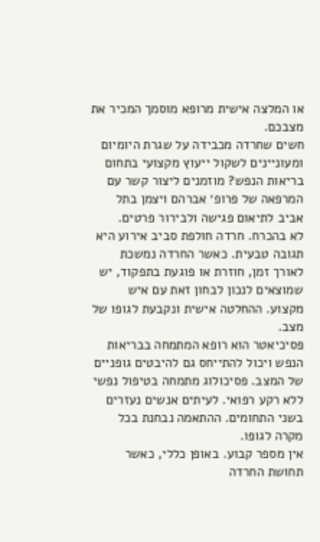או המלצה אישית מרופא מוסמך המכיר את מצבכם.
חשים שחרדה מכבידה על שגרת היומיום ומעוניינים לשקול ייעוץ מקצועי בתחום בריאות הנפש? מוזמנים ליצור קשר עם המרפאה של פרופ׳ אברהם ויצמן בתל אביב לתיאום פגישה ולבירור פרטים.
לא בהכרח. חרדה חולפת סביב אירוע היא תגובה טבעית. כאשר החרדה נמשכת לאורך זמן, חוזרת או פוגעת בתפקוד, יש שמוצאים לנכון לבחון זאת עם איש מקצוע. ההחלטה אישית ונקבעת לגופו של מצב.
פסיכיאטר הוא רופא המתמחה בבריאות הנפש ויכול להתייחס גם להיבטים גופניים של המצב. פסיכולוג מתמחה בטיפול נפשי ללא רקע רפואי. לעיתים אנשים נעזרים בשני התחומים. ההתאמה נבחנת בכל מקרה לגופו.
אין מספר קבוע. באופן כללי, כאשר תחושת החרדה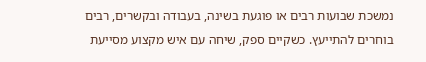נמשכת שבועות רבים או פוגעת בשינה, בעבודה ובקשרים, רבים בוחרים להתייעץ. כשקיים ספק, שיחה עם איש מקצוע מסייעת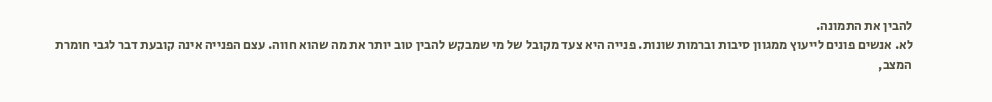להבין את התמונה.
לא. אנשים פונים לייעוץ ממגוון סיבות וברמות שונות. פנייה היא צעד מקובל של מי שמבקש להבין טוב יותר את מה שהוא חווה. עצם הפנייה אינה קובעת דבר לגבי חומרת המצב,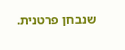שנבחן פרטנית.